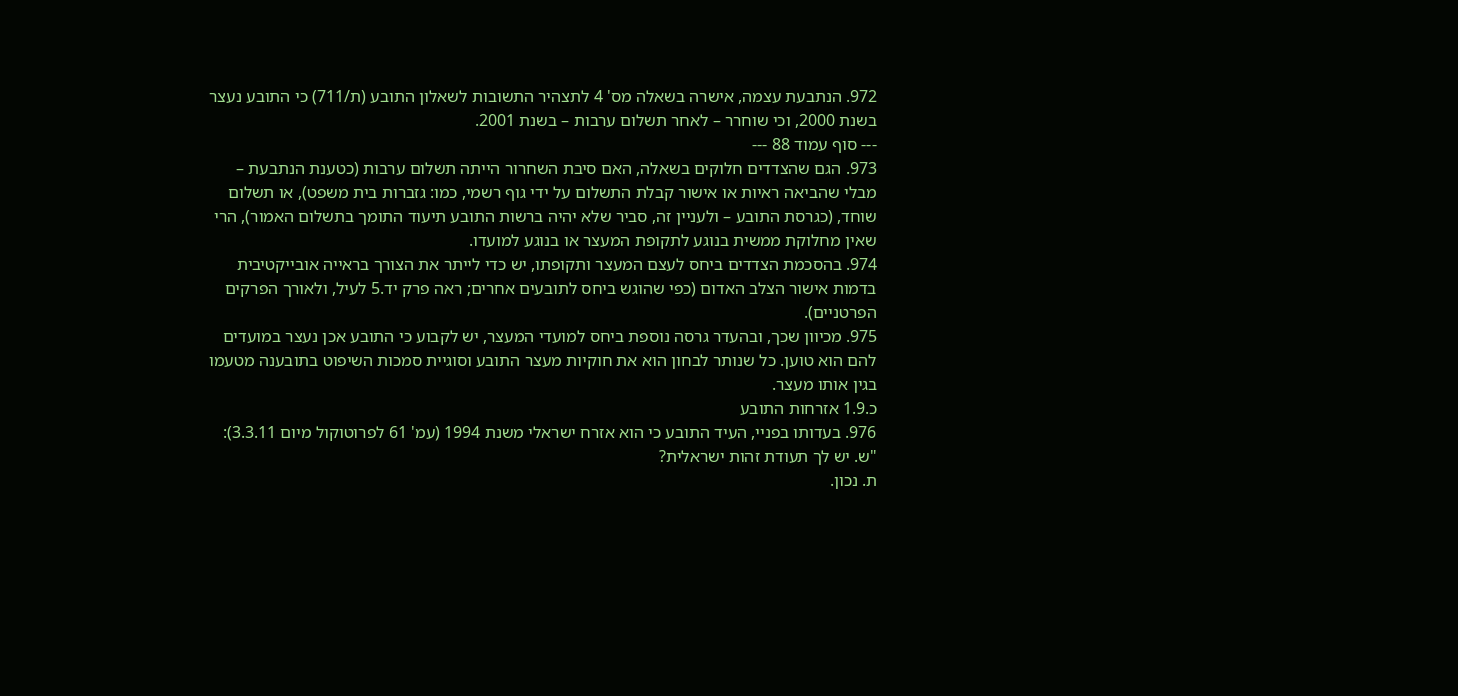972. הנתבעת עצמה, אישרה בשאלה מס' 4 לתצהיר התשובות לשאלון התובע (ת/711) כי התובע נעצר בשנת 2000, וכי שוחרר – לאחר תשלום ערבות – בשנת 2001.
--- סוף עמוד 88 ---
973. הגם שהצדדים חלוקים בשאלה, האם סיבת השחרור הייתה תשלום ערבות (כטענת הנתבעת – מבלי שהביאה ראיות או אישור קבלת התשלום על ידי גוף רשמי, כמו: גזברות בית משפט), או תשלום שוחד, (כגרסת התובע – ולעניין זה, סביר שלא יהיה ברשות התובע תיעוד התומך בתשלום האמור), הרי שאין מחלוקת ממשית בנוגע לתקופת המעצר או בנוגע למועדו.
974. בהסכמת הצדדים ביחס לעצם המעצר ותקופתו, יש כדי לייתר את הצורך בראייה אובייקטיבית בדמות אישור הצלב האדום (כפי שהוגש ביחס לתובעים אחרים; ראה פרק יד.5 לעיל, ולאורך הפרקים הפרטניים).
975. מכיוון שכך, ובהעדר גרסה נוספת ביחס למועדי המעצר, יש לקבוע כי התובע אכן נעצר במועדים להם הוא טוען. כל שנותר לבחון הוא את חוקיות מעצר התובע וסוגיית סמכות השיפוט בתובענה מטעמו בגין אותו מעצר.
כ.1.9 אזרחות התובע
976. בעדותו בפניי, העיד התובע כי הוא אזרח ישראלי משנת 1994 (עמ' 61 לפרוטוקול מיום 3.3.11):
"ש. יש לך תעודת זהות ישראלית?
ת. נכון.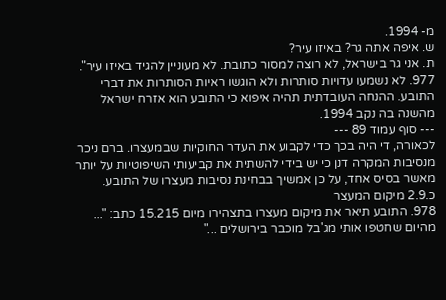מ- 1994.
ש. איפה אתה גר? באיזו עיר?
ת. אני גר בישראל, לא רוצה למסור כתובת. לא מעוניין להגיד באיזו עיר".
977. לא נשמעו עדויות סותרות ולא הוגשו ראיות הסותרות את דברי התובע. ההנחה העובדתית תהיה איפוא כי התובע הוא אזרח ישראל מהשנה בה נקב 1994.
--- סוף עמוד 89 ---
לכאורה, די היה בכך כדי לקבוע את העדר החוקיות שבמעצרו. ברם ניכר מנסיבות המקרה דנן כי יש בידי להשתית את קביעותי השיפוטיות על יותר מאשר בסיס אחד, על כן אמשיך בבחינת נסיבות מעצרו של התובע.
כ.2.9 מיקום המעצר
978. התובע תיאר את מיקום מעצרו בתצהירו מיום 15.215 כתב: "... מהיום שחטפו אותי מג'בל מוכבר בירושלים ..."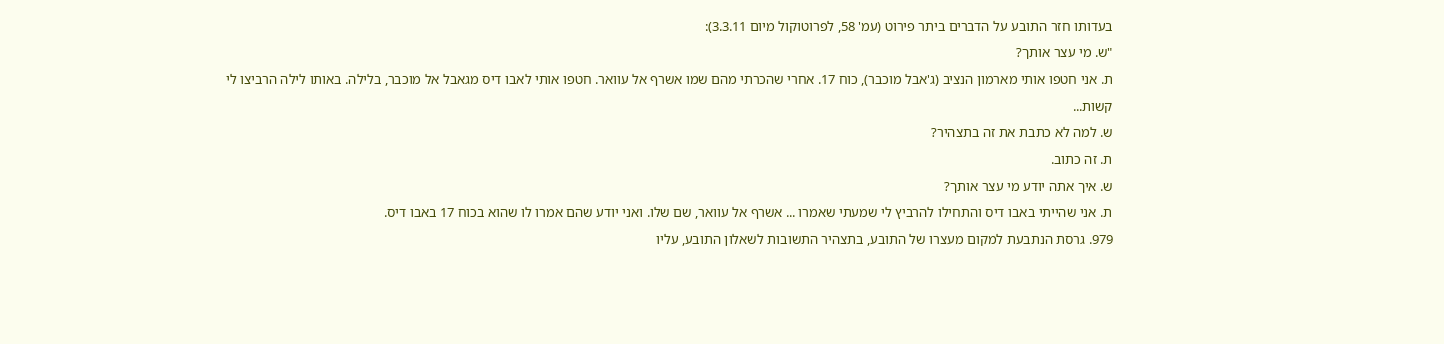בעדותו חזר התובע על הדברים ביתר פירוט (עמ' 58, לפרוטוקול מיום 3.3.11):
"ש. מי עצר אותך?
ת. אני חטפו אותי מארמון הנציב (ג'אבל מוכבר), כוח 17. אחרי שהכרתי מהם שמו אשרף אל עוואר. חטפו אותי לאבו דיס מגאבל אל מוכבר, בלילה. באותו לילה הרביצו לי קשות...
ש. למה לא כתבת את זה בתצהיר?
ת. זה כתוב.
ש. איך אתה יודע מי עצר אותך?
ת. אני שהייתי באבו דיס והתחילו להרביץ לי שמעתי שאמרו ... אשרף אל עוואר, שם שלו. ואני יודע שהם אמרו לו שהוא בכוח 17 באבו דיס.
979. גרסת הנתבעת למקום מעצרו של התובע, בתצהיר התשובות לשאלון התובע, עליו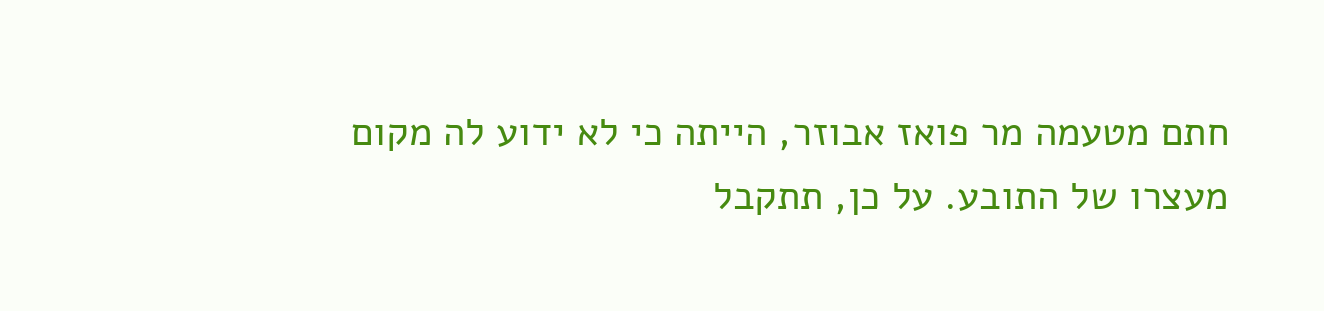חתם מטעמה מר פואז אבוזר, הייתה כי לא ידוע לה מקום מעצרו של התובע. על כן, תתקבל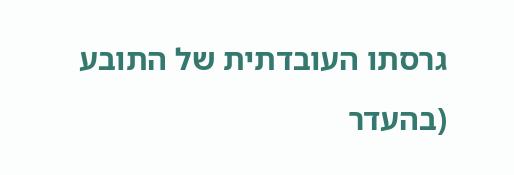גרסתו העובדתית של התובע (בהעדר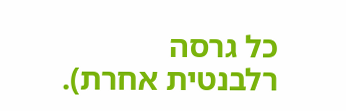כל גרסה רלבנטית אחרת).